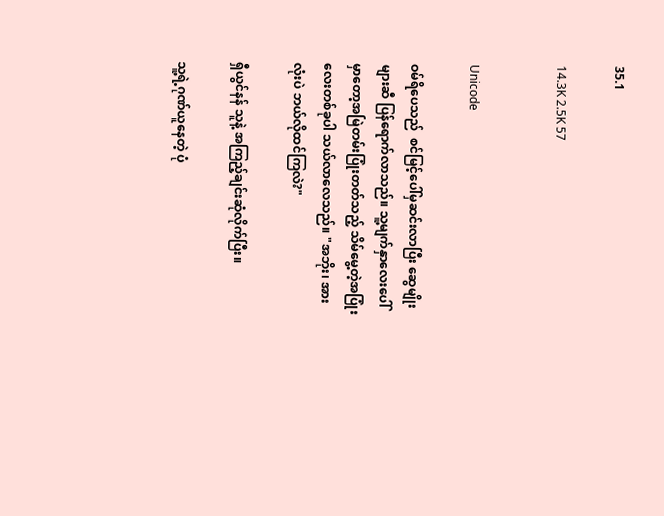35.1

14.3K 2.5K 57


Unicode

ဝမ်ရိပေသည်  စင်မြင့်ပေါ်မှဆင်းလာပြီး ဆွေမျိုးများဆီ ပြန်ရောက်လာသည်။ သူ့မျက်နှာလေးပေါ်မှာတော့အမြဲတမ်းပြုံးတတ်သည့် သိမ်မွေ့တဲ့အပြုံးလေးတစ်ခုပါ သယ်လာလေသည်။ "အဘိုး၊ အားလုံးပဲ ဘယ်လိုထင်ကြလဲ?"

ရှီယွင်နန် သူနဲ့ အကြည့်ချင်းဆုံလိုက်ပြီး။

သူ့ရဲ့ဂုဏ်ယူနေတဲ့ ပုံ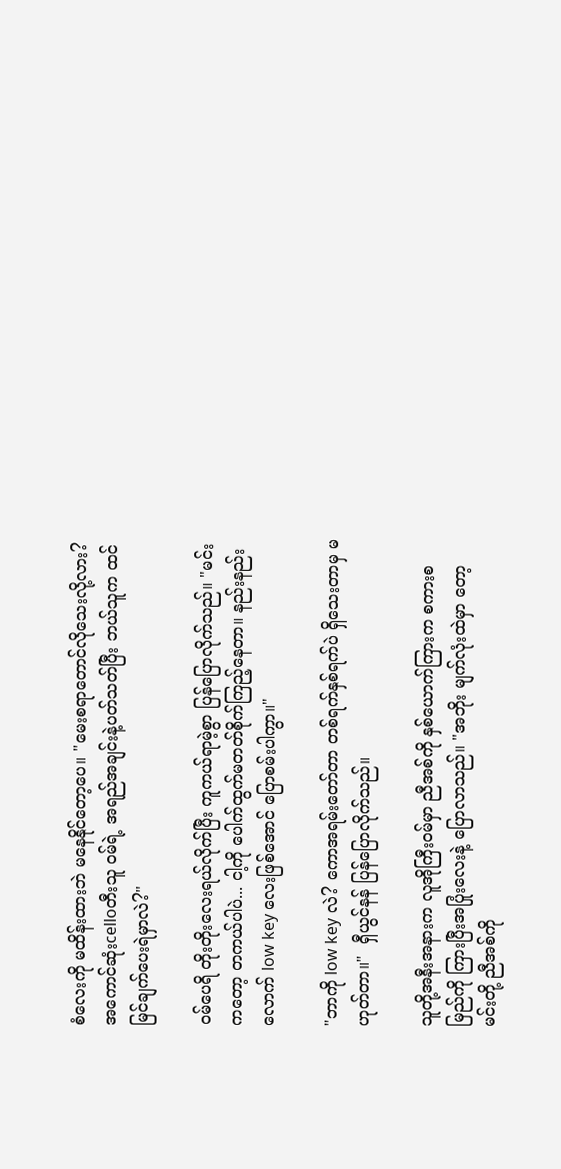စံလေးကို မထိန်းထားဘဲ မနေနိုင်တော့ပေ။ "မေးစရာတောင်လိုသေးလို့လား? အကောင်ဆုံးcelloတီးသူ ဝမ်ရဲ့ အရည်အချင်းနဲ့ပတ်သတ်ပြီး ဘယ်သူက ထင်မြင်ချက်ပေးရဲမှာလဲ?"

ဝမ်ပေရိ တိုးတိုးလေးရယ်လိုက်ပြီး ကူကယ်ရာမဲ့စွာ ပြန်ပြောလိုက်သည်။ "မင်းကတော့ တကယ်ပါပဲ... ငါ့ကို ပေါက်ထွက်မတတ်စိုက်ကြည့်နေတာ။ နည်းနည်းလောက် low key လေးဖြစ်အောင် ပြောစမ်းပါကွာ။"

"ဘာကို low key လဲ? ကောအရမ်းတော်တာ တစ်ရက်နှစ်ရက်ပဲ ရှိသေးတာမှ မဟုတ်တာ။"  ရှီယွင်နန် ပြန်ပြောလိုက်သည်။

သူတို့အနီးအနားက လူအိုကြီးဝမ်မှာ ညီအစ်ကို နှစ်ယောက်ကြားက စကားစမြည်ကို ကြားပြီးအပြုံးလေးနဲ့ ပြောလာသည်။ "အဘိုး မျက်လုံးထဲမှာ တော့ မင်းတို့ ညီအစ်ကို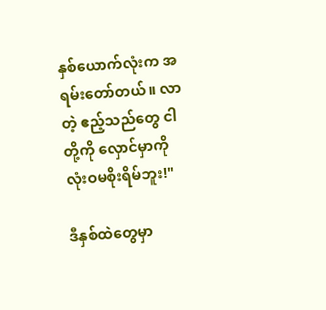နှစ်ယောက်လုံးက အရမ်းတော်တယ်။ လာတဲ့ ဧည့်သည်တွေ ငါတို့ကို လှောင်မှာကို လုံးဝမစိုးရိမ်ဘူး!"

ဒီနှစ်ထဲတွေမှာ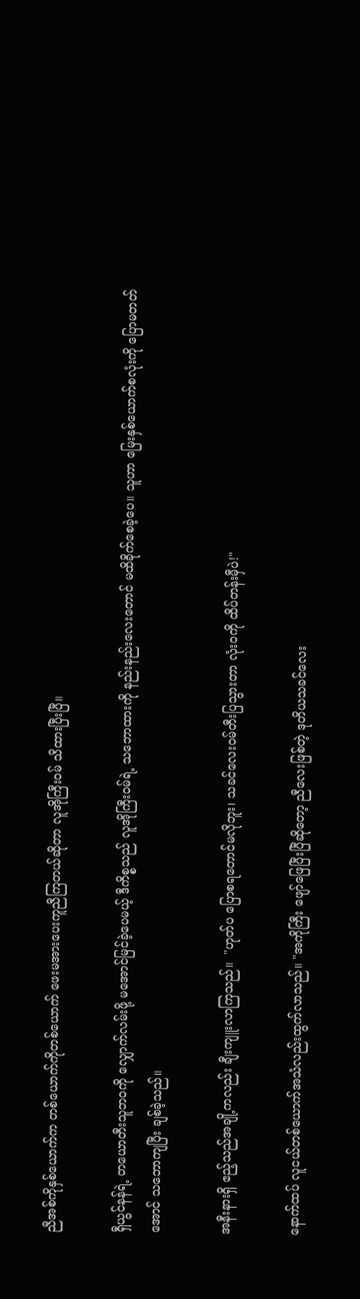ညီအစ်ကိုနှစ်ယောက်က တစ်ယောက်ကိုတစ်ယောက် ဖေးမအားပေးကူညီကြတယ်ဆိုတာ လူအိုကြီးဝမ် သိထားပြီးပြီ။

ရှီယွင်နန်ရဲ့ တယောတီးသူဘဝကို လျှောက်လမ်းဖို့ မအောင်မြင်ခဲ့ပေမယ့် ဒီကိစ္စသည် လူအိုကြီးဝမ်ရဲ့ သဘောထားကို နည်းနည်းလေးတောင် မထိခိုက်စေခဲ့ပေ။ သူဟာ မြေးနှစ်ယောက်စလုံးကို ပြောမတတ်အောင် သဘောကျပြီး ချစ်ခဲ့သည်။

အနီးနားရှိ ဧည့်သည်အချို့ကလည်း ချီးကျူးလာကြသည်။  "ဟုတ်ပ ပြောစရတောင်မလိုဘူး၊ သခင်လေးဝမ်တီးပြသွားတာ လုံးဝကို ထိပ်တန်းမှီပဲ!"

နောက်ထပ် လူငယ်တစ်ယောက်အသံလည်းထွက်လာသည်။ "အကိုကြီး ဖျော်ဖြေပြီးပြီဆိုတော့ ညီလေးဖြစ်တဲ့ ဒုတိယသခင်လေး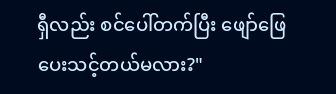ရှီလည်း စင်ပေါ်တက်ပြီး ဖျော်ဖြေပေးသင့်တယ်မလား?"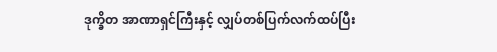ဒုက္ခိတ အာဏာရှင်ကြီးနှင့် လျှပ်တစ်ပြက်လက်ထပ်ပြီး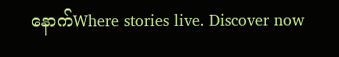နောက်Where stories live. Discover now